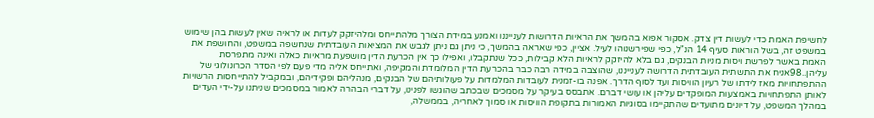לחשיפת האמת כדי לעשות דין צדק. אסקור אפוא בהמשך את הראיות הדרושות לענייננו ואמנע במידת הצורך מלהתייחס ומלהיזקק לעדות או לראיה שאין לעשות בהן שימוש במשפט זה, בשל הוראות סעיף 14 הנ"ל, כפי שפירשנוהו לעיל. אציין, כפי שאראה בהמשך, כי ניתן גם ניתן לגבש את המציאות העובדתית שנחשפה במשפט, והחושפת את האמת באשר לפרשת ויסות מניות הבנקים, גם בלא להיזקק לראיות הלא קבילות, ככל שנתקבלו, ואפילו כך אין הכרעת הדין מושפעת מראיות כאלה ואינה מתפרסת עליהן..98אניח את התשתית העובדתית הדרושה לענייננו, שהוצבה במידה רבה כבר בהכרעת הדין המלומדת והמקיפה, ואתייחס אליה מדי פעם לפי הסדר הכרונולוגי של ההתפתחויות מאז לידתו של רעיון הוויסות ועד לסוף הדרך. אפנה בו-זמנית לעובדות המלמדות על פעולותיהם של הבנקים, מנהליהם ופקידיהם, ובמקביל להתייחסות הרשויות לאותן התפתחויות באמצעות המופקדים עליהן או עושי דברם. אתבסס בעיקר על מסמכים שבכתב שהוגשו לפנינו, על דברי הבהרה לאמור במסמכים שניתנו על-ידי העדים במהלך המשפט, על דיונים מתועדים שהתקיימו בסוגיות האמורות בתקופת הוויסות או סמוך לאחריה, בממשלה,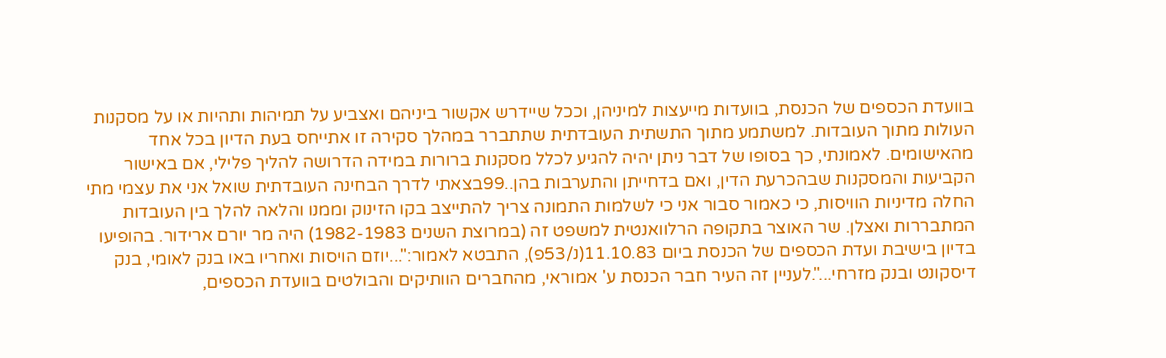בוועדת הכספים של הכנסת, בוועדות מייעצות למיניהן, וככל שיידרש אקשור ביניהם ואצביע על תמיהות ותהיות או על מסקנות העולות מתוך העובדות. למשתמע מתוך התשתית העובדתית שתתברר במהלך סקירה זו אתייחס בעת הדיון בכל אחד מהאישומים. לאמונתי, כך בסופו של דבר ניתן יהיה להגיע לכלל מסקנות ברורות במידה הדרושה להליך פלילי, אם באישור הקביעות והמסקנות שבהכרעת הדין, ואם בדחייתן והתערבות בהן..99בצאתי לדרך הבחינה העובדתית שואל אני את עצמי מתי החלה מדיניות הוויסות, כי כאמור סבור אני כי לשלמות התמונה צריך להתייצב בקו הזינוק וממנו והלאה להלך בין העובדות המתבררות ואצלן. שר האוצר בתקופה הרלוואנטית למשפט זה (במרוצת השנים 1982-1983) היה מר יורם ארידור. בהופיעו בדיון בישיבת ועדת הכספים של הכנסת ביום 11.10.83(נ/53פ), התבטא לאמור:"...יוזם הויסות ואחריו באו בנק לאומי, בנק דיסקונט ובנק מזרחי...".לעניין זה העיר חבר הכנסת ע' אמוראי, מהחברים הוותיקים והבולטים בוועדת הכספים,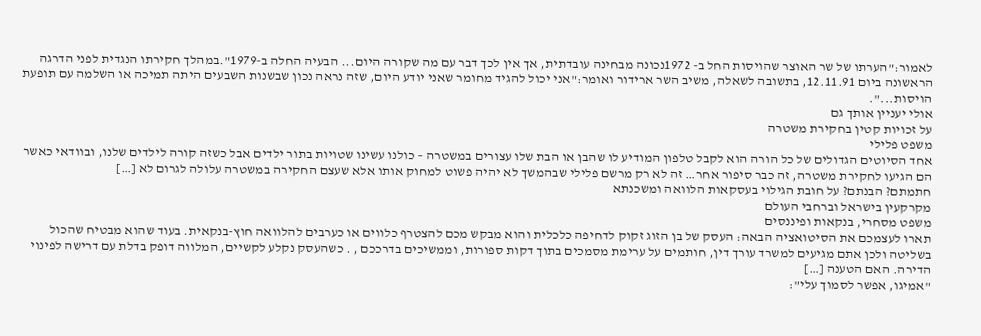לאמור:"הערתו של שר האוצר שהויסות החל ב- 1972נכונה מבחינה עובדתית, אך אין לכך דבר עם מה שקורה היום... הבעיה החלה ב-1979".במהלך חקירתו הנגדית לפני הדרגה הראשונה ביום 12.11.91, בתשובה לשאלה, משיב השר ארידור ואומר:"אני יכול להגיד מחומר שאני יודע היום, שזה נראה נכון שבשנות השבעים היתה תמיכה או השלמה עם תופעת הויסות...".
אולי יעניין אותך גם
על זכויות קטין בחקירת משטרה
משפט פלילי
אחד הסיוטים הגדולים של כל הורה הוא לקבל טלפון המודיע לו שהבן או הבת שלו עצורים במשטרה – כולנו עשינו שטויות בתור ילדים אבל כשזה קורה לילדים שלנו, ובוודאי כאשר הם הגיעו לחקירת משטרה, זה כבר סיפור אחר… זה לא רק מרשם פלילי שבהמשך לא יהיה פשוט למחוק אותו אלא שעצם החקירה במשטרה עלולה לגרום לא […]
חתמתם? הבנתם? על חובת הגילוי בעסקאות הלוואה ומשכנתא
מקרקעין בישראל וברחבי העולם
משפט מסחרי, בנקאות ופיננסים
תארו לעצמכם את הסיטואציה הבאה: העסק של בן הזוג זקוק לדחיפה כלכלית והוא מבקש מכם להצטרף כלווים או כערבים להלוואה חוץ-בנקאית. בעוד שהוא מבטיח שהכול בשליטה ולכן אתם מגיעים למשרד עורך דין, חותמים על ערימת מסמכים בתוך דקות ספורות, וממשיכים בדרככם , . כשהעסק נקלע לקשיים, המלווה דופק בדלת עם דרישה לפינוי הדירה. האם הטענה […]
"אמיגו, אפשר לסמוך עלי":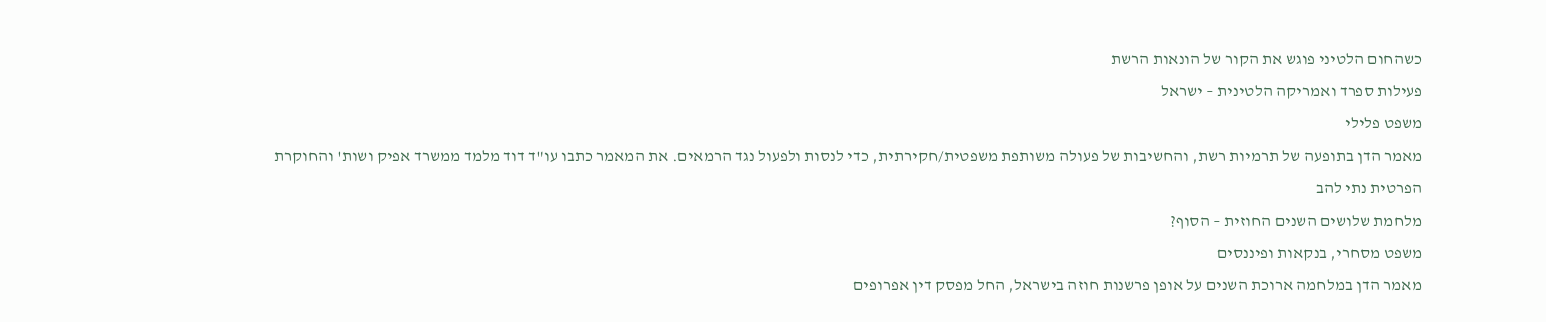כשהחום הלטיני פוגש את הקור של הונאות הרשת
פעילות ספרד ואמריקה הלטינית – ישראל
משפט פלילי
מאמר הדן בתופעה של תרמיות רשת, והחשיבות של פעולה משותפת משפטית/חקירתית, כדי לנסות ולפעול נגד הרמאים. את המאמר כתבו עו"ד דוד מלמד ממשרד אפיק ושות' והחוקרת הפרטית נתי להב
מלחמת שלושים השנים החוזית – הסוף?
משפט מסחרי, בנקאות ופיננסים
מאמר הדן במלחמה ארוכת השנים על אופן פרשנות חוזה בישראל, החל מפסק דין אפרופים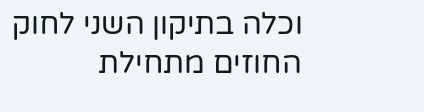וכלה בתיקון השני לחוק החוזים מתחילת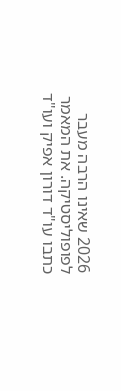2026 שאינו הרבה מעבר לפופוליסטיקה. את המאמר כתבו עו"ד דורון אפיק ועו"ד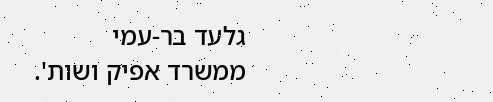גלעד בר-עמי ממשרד אפיק ושות'.